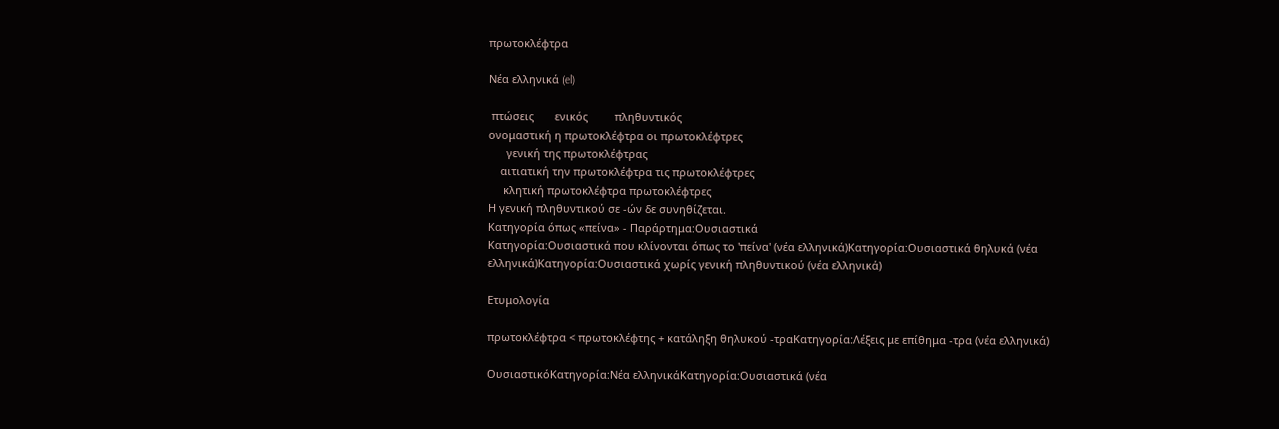πρωτοκλέφτρα

Νέα ελληνικά (el)

 πτώσεις       ενικός         πληθυντικός
ονομαστική η πρωτοκλέφτρα οι πρωτοκλέφτρες
      γενική της πρωτοκλέφτρας
    αιτιατική την πρωτοκλέφτρα τις πρωτοκλέφτρες
     κλητική πρωτοκλέφτρα πρωτοκλέφτρες
Η γενική πληθυντικού σε -ών δε συνηθίζεται.
Κατηγορία όπως «πείνα» - Παράρτημα:Ουσιαστικά
Κατηγορία:Ουσιαστικά που κλίνονται όπως το 'πείνα' (νέα ελληνικά)Κατηγορία:Ουσιαστικά θηλυκά (νέα ελληνικά)Κατηγορία:Ουσιαστικά χωρίς γενική πληθυντικού (νέα ελληνικά)

Ετυμολογία

πρωτοκλέφτρα < πρωτοκλέφτης + κατάληξη θηλυκού -τραΚατηγορία:Λέξεις με επίθημα -τρα (νέα ελληνικά)

ΟυσιαστικόΚατηγορία:Νέα ελληνικάΚατηγορία:Ουσιαστικά (νέα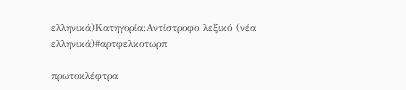ελληνικά)Κατηγορία:Αντίστροφο λεξικό (νέα ελληνικά)#αρτφελκοτωρπ

πρωτοκλέφτρα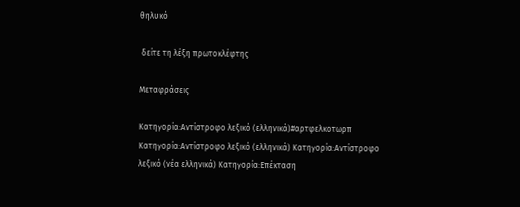θηλυκό

 δείτε τη λέξη πρωτοκλέφτης

Μεταφράσεις

Κατηγορία:Αντίστροφο λεξικό (ελληνικά)#αρτφελκοτωρπ
Κατηγορία:Αντίστροφο λεξικό (ελληνικά) Κατηγορία:Αντίστροφο λεξικό (νέα ελληνικά) Κατηγορία:Επέκταση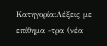Κατηγορία:Λέξεις με επίθημα -τρα (νέα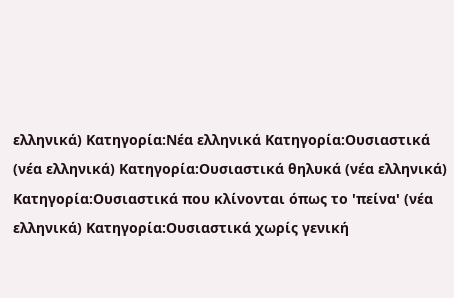ελληνικά) Κατηγορία:Νέα ελληνικά Κατηγορία:Ουσιαστικά (νέα ελληνικά) Κατηγορία:Ουσιαστικά θηλυκά (νέα ελληνικά) Κατηγορία:Ουσιαστικά που κλίνονται όπως το 'πείνα' (νέα ελληνικά) Κατηγορία:Ουσιαστικά χωρίς γενική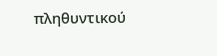πληθυντικού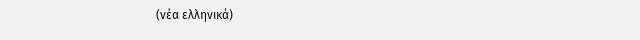(νέα ελληνικά)